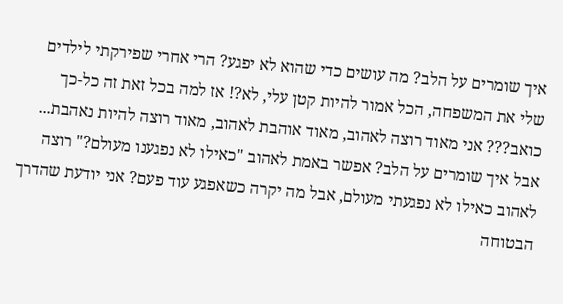איך שומרים על הלב? מה עושים כדי שהוא לא יפגע? הרי אחרי שפירקתי לילדים שלי את המשפחה, הכל אמור להיות קטן עלי, לא?! אז למה בכל זאת זה כל-כך כואב??? אני מאוד רוצה לאהוב, מאוד אוהבת לאהוב, מאוד רוצה להיות נאהבת... אבל איך שומרים על הלב? אפשר באמת לאהוב "כאילו לא נפגענו מעולם?" רוצה לאהוב כאילו לא נפגעתי מעולם, אבל מה יקרה כשאפגע עוד פעם? אני יודעת שהדרך הבטוחה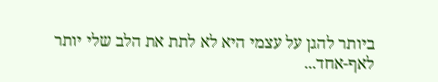ביותר להגן על עצמי היא לא לתת את הלב שלי יותר לאף-אחד...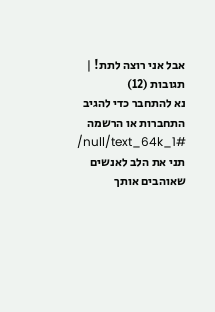אבל אני רוצה לתת! |
תגובות (12)
נא להתחבר כדי להגיב
התחברות או הרשמה
/null/text_64k_1#
תני את הלב לאנשים שאוהבים אותך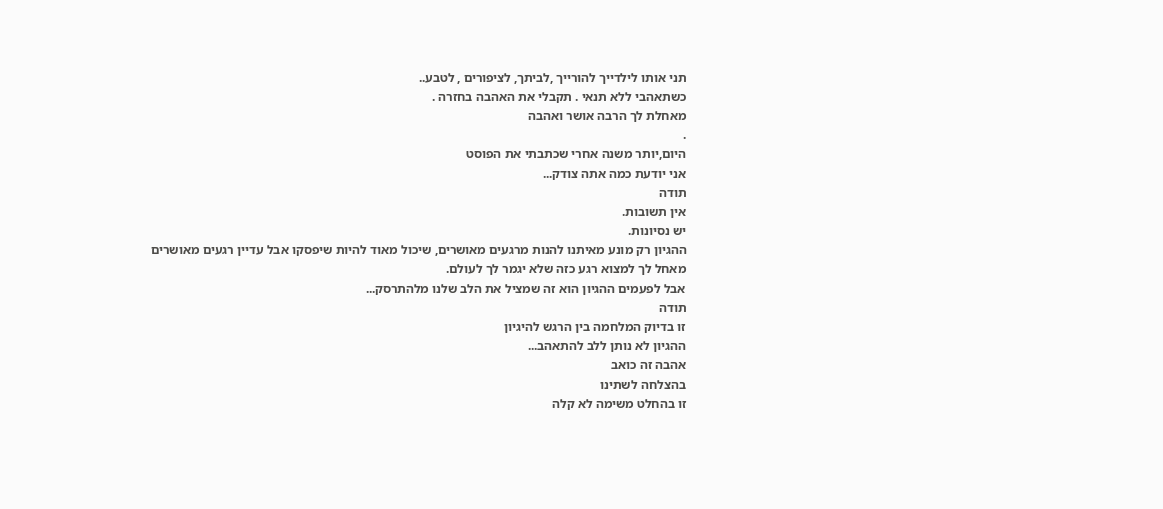תני אותו לילדייך להורייך ,לביתך, לציפורים , לטבע..
כשתאהבי ללא תנאי . תקבלי את האהבה בחזרה .
מאחלת לך הרבה אושר ואהבה
.
היום,יותר משנה אחרי שכתבתי את הפוסט
אני יודעת כמה אתה צודק...
תודה
אין תשובות.
יש נסיונות.
ההגיון רק מונע מאיתנו להנות מרגעים מאושרים, שיכול מאוד להיות שיפסקו אבל עדיין רגעים מאושרים
מאחל לך למצוא רגע כזה שלא יגמר לך לעולם.
אבל לפעמים ההגיון הוא זה שמציל את הלב שלנו מלהתרסק...
תודה
זו בדיוק המלחמה בין הרגש להיגיון
ההגיון לא נותן ללב להתאהב...
אהבה זה כואב
בהצלחה לשתינו
זו בהחלט משימה לא קלה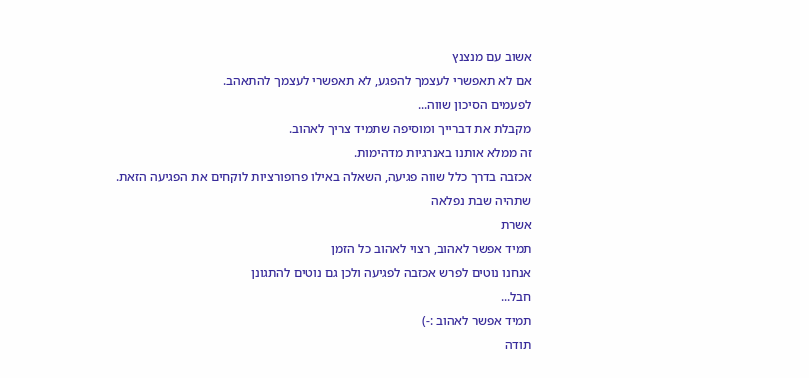אשוב עם מנצנץ
אם לא תאפשרי לעצמך להפגע, לא תאפשרי לעצמך להתאהב.
לפעמים הסיכון שווה...
מקבלת את דברייך ומוסיפה שתמיד צריך לאהוב.
זה ממלא אותנו באנרגיות מדהימות.
אכזבה בדרך כלל שווה פגיעה, השאלה באילו פרופורציות לוקחים את הפגיעה הזאת.
שתהיה שבת נפלאה
אשרת
תמיד אפשר לאהוב, רצוי לאהוב כל הזמן
אנחנו נוטים לפרש אכזבה לפגיעה ולכן גם נוטים להתגונן
חבל...
תמיד אפשר לאהוב :-)
תודה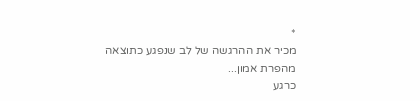*
מכיר את ההרגשה של לב שנפגע כתוצאה מהפרת אמון...
כרגע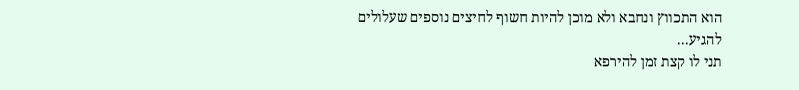הוא התכווץ ונחבא ולא מוכן להיות חשוף לחיצים נוספים שעלולים להגיע...
תני לו קצת זמן להירפא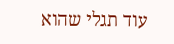עוד תגלי שהוא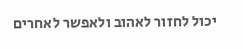יכול לחזור לאהוב ולאפשר לאחרים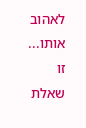לאהוב אותו...
זו שאלת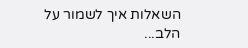השאלות איך לשמור על הלב...